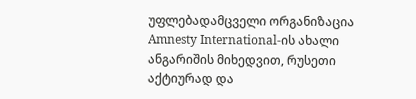უფლებადამცველი ორგანიზაცია Amnesty International-ის ახალი ანგარიშის მიხედვით, რუსეთი აქტიურად და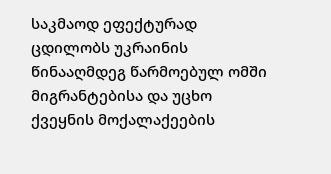საკმაოდ ეფექტურად ცდილობს უკრაინის წინააღმდეგ წარმოებულ ომში მიგრანტებისა და უცხო ქვეყნის მოქალაქეების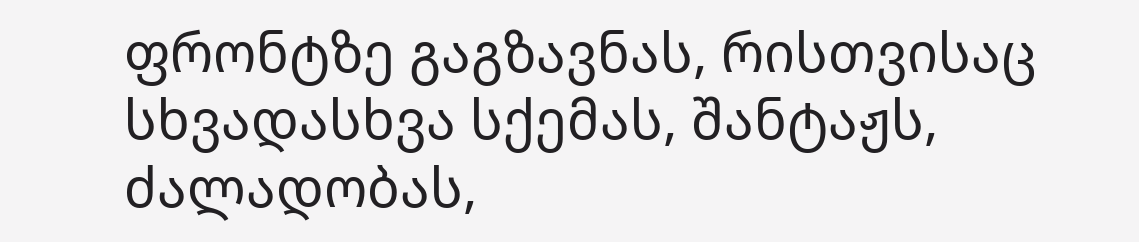ფრონტზე გაგზავნას, რისთვისაც სხვადასხვა სქემას, შანტაჟს, ძალადობას,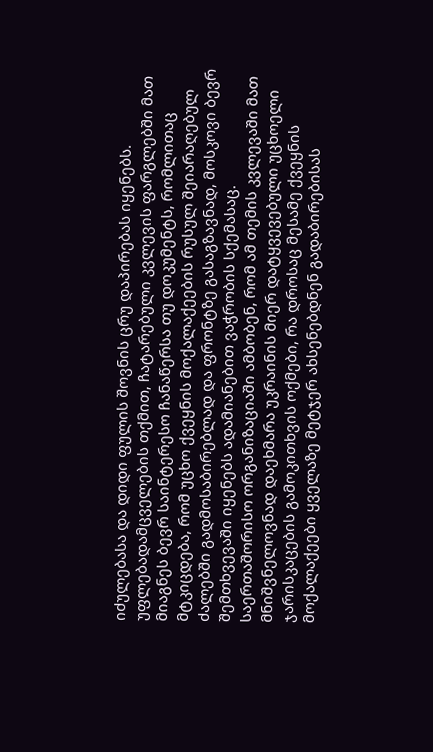იძულებასა და დიდი ფულის შოვნის ცრუ დაპირებას იყენებს.
უფლებადამცველების თქმით, ჩატარებული კვლევის ფარგლებში მათ მიაგნეს ბევრ საინტერესო ჩანაწერსა თუ დოკუმენტს, რომლითაც მტკიცდება, რომ უცხო ქვეყნის მოქალაქეების რუსულ შეიარაღებულ ძალებში გადმოსაბირებლად და ფრონტზე გასაგზავნად, მოსკოვი ბევრ შემთხვევაში იყენებს ადამიანებით ვაჭრობის სქემასაც.
საერთაშორისო ორგანიზაციაში ამბობენ, რომ ამ თემის კვლევაში მათ მნიშვნელოვნად დაეხმარა უკრაინის მიერ დატყვევებული უცხოელი ჯარისკაცების გამოკითხვის ოქმები, რა დროსაც მესამე ქვეყნის მოქალაქეები ყველაზე მეტჯერ ახსენებდნენ გადაბირებისას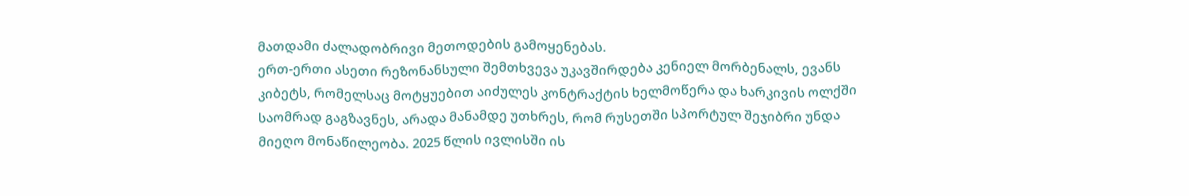მათდამი ძალადობრივი მეთოდების გამოყენებას.
ერთ-ერთი ასეთი რეზონანსული შემთხვევა უკავშირდება კენიელ მორბენალს, ევანს კიბეტს, რომელსაც მოტყუებით აიძულეს კონტრაქტის ხელმოწერა და ხარკივის ოლქში საომრად გაგზავნეს, არადა მანამდე უთხრეს, რომ რუსეთში სპორტულ შეჯიბრი უნდა მიეღო მონაწილეობა. 2025 წლის ივლისში ის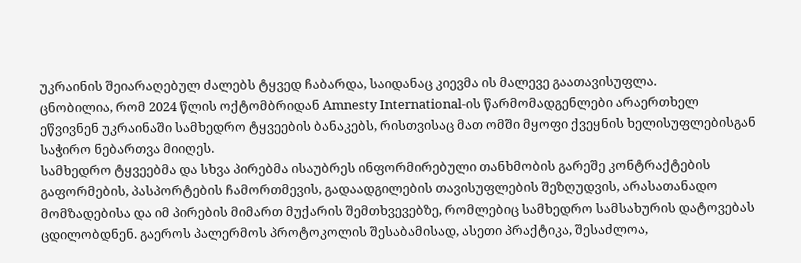უკრაინის შეიარაღებულ ძალებს ტყვედ ჩაბარდა, საიდანაც კიევმა ის მალევე გაათავისუფლა.
ცნობილია, რომ 2024 წლის ოქტომბრიდან Amnesty International-ის წარმომადგენლები არაერთხელ ეწვივნენ უკრაინაში სამხედრო ტყვეების ბანაკებს, რისთვისაც მათ ომში მყოფი ქვეყნის ხელისუფლებისგან საჭირო ნებართვა მიიღეს.
სამხედრო ტყვეებმა და სხვა პირებმა ისაუბრეს ინფორმირებული თანხმობის გარეშე კონტრაქტების გაფორმების, პასპორტების ჩამორთმევის, გადაადგილების თავისუფლების შეზღუდვის, არასათანადო მომზადებისა და იმ პირების მიმართ მუქარის შემთხვევებზე, რომლებიც სამხედრო სამსახურის დატოვებას ცდილობდნენ. გაეროს პალერმოს პროტოკოლის შესაბამისად, ასეთი პრაქტიკა, შესაძლოა,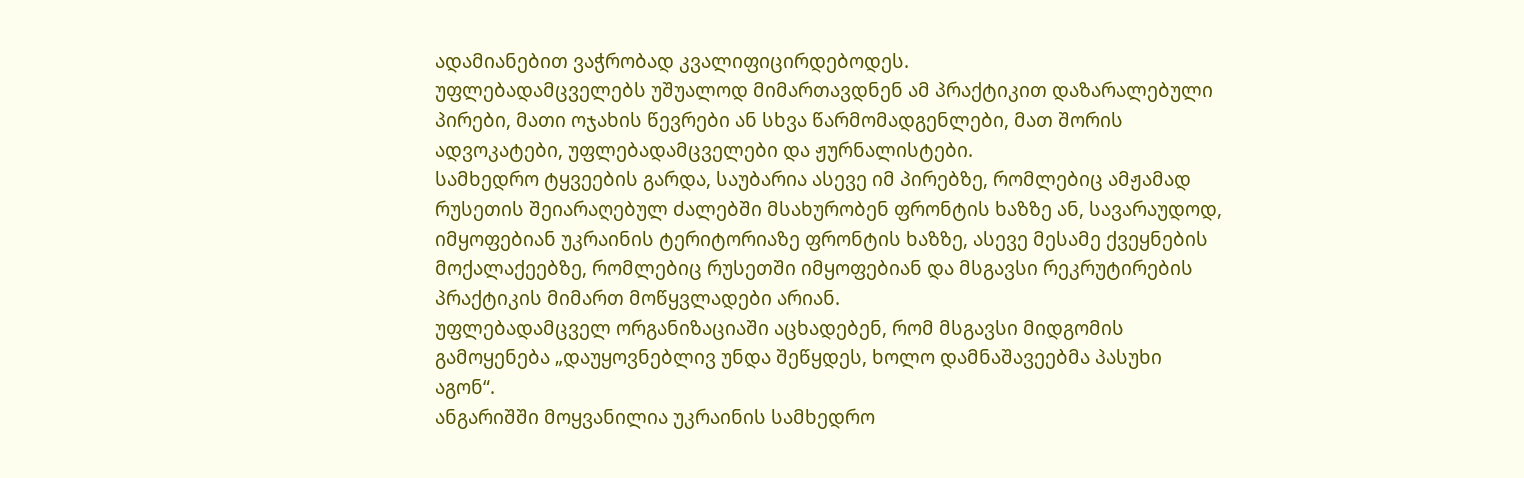ადამიანებით ვაჭრობად კვალიფიცირდებოდეს.
უფლებადამცველებს უშუალოდ მიმართავდნენ ამ პრაქტიკით დაზარალებული პირები, მათი ოჯახის წევრები ან სხვა წარმომადგენლები, მათ შორის ადვოკატები, უფლებადამცველები და ჟურნალისტები.
სამხედრო ტყვეების გარდა, საუბარია ასევე იმ პირებზე, რომლებიც ამჟამად რუსეთის შეიარაღებულ ძალებში მსახურობენ ფრონტის ხაზზე ან, სავარაუდოდ, იმყოფებიან უკრაინის ტერიტორიაზე ფრონტის ხაზზე, ასევე მესამე ქვეყნების მოქალაქეებზე, რომლებიც რუსეთში იმყოფებიან და მსგავსი რეკრუტირების პრაქტიკის მიმართ მოწყვლადები არიან.
უფლებადამცველ ორგანიზაციაში აცხადებენ, რომ მსგავსი მიდგომის გამოყენება „დაუყოვნებლივ უნდა შეწყდეს, ხოლო დამნაშავეებმა პასუხი აგონ“.
ანგარიშში მოყვანილია უკრაინის სამხედრო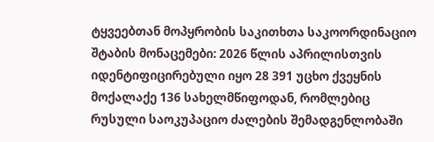ტყვეებთან მოპყრობის საკითხთა საკოორდინაციო შტაბის მონაცემები: 2026 წლის აპრილისთვის იდენტიფიცირებული იყო 28 391 უცხო ქვეყნის მოქალაქე 136 სახელმწიფოდან, რომლებიც რუსული საოკუპაციო ძალების შემადგენლობაში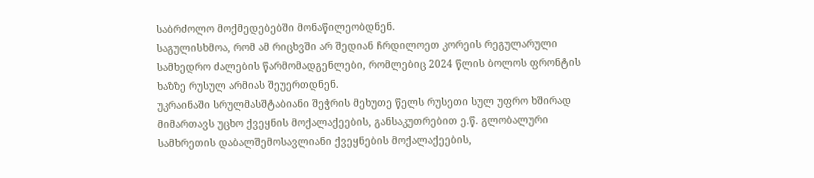საბრძოლო მოქმედებებში მონაწილეობდნენ.
საგულისხმოა, რომ ამ რიცხვში არ შედიან ჩრდილოეთ კორეის რეგულარული სამხედრო ძალების წარმომადგენლები, რომლებიც 2024 წლის ბოლოს ფრონტის ხაზზე რუსულ არმიას შეუერთდნენ.
უკრაინაში სრულმასშტაბიანი შეჭრის მეხუთე წელს რუსეთი სულ უფრო ხშირად მიმართავს უცხო ქვეყნის მოქალაქეების, განსაკუთრებით ე.წ. გლობალური სამხრეთის დაბალშემოსავლიანი ქვეყნების მოქალაქეების,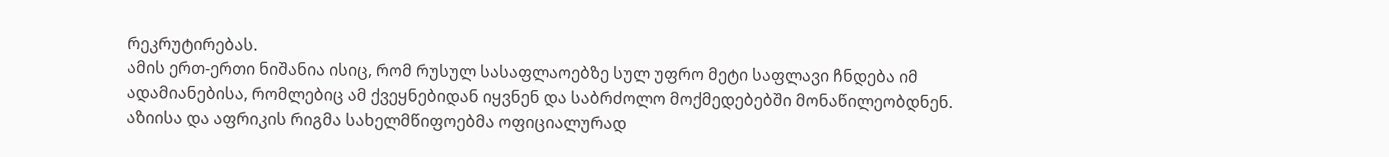რეკრუტირებას.
ამის ერთ-ერთი ნიშანია ისიც, რომ რუსულ სასაფლაოებზე სულ უფრო მეტი საფლავი ჩნდება იმ ადამიანებისა, რომლებიც ამ ქვეყნებიდან იყვნენ და საბრძოლო მოქმედებებში მონაწილეობდნენ.
აზიისა და აფრიკის რიგმა სახელმწიფოებმა ოფიციალურად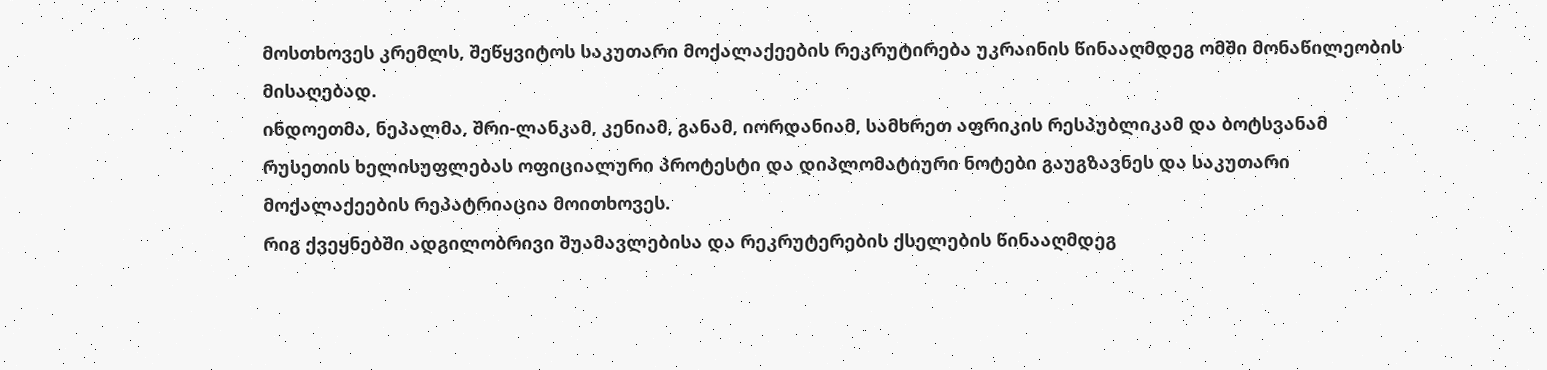მოსთხოვეს კრემლს, შეწყვიტოს საკუთარი მოქალაქეების რეკრუტირება უკრაინის წინააღმდეგ ომში მონაწილეობის მისაღებად.
ინდოეთმა, ნეპალმა, შრი-ლანკამ, კენიამ, განამ, იორდანიამ, სამხრეთ აფრიკის რესპუბლიკამ და ბოტსვანამ რუსეთის ხელისუფლებას ოფიციალური პროტესტი და დიპლომატიური ნოტები გაუგზავნეს და საკუთარი მოქალაქეების რეპატრიაცია მოითხოვეს.
რიგ ქვეყნებში ადგილობრივი შუამავლებისა და რეკრუტერების ქსელების წინააღმდეგ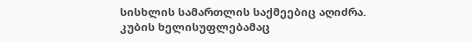სისხლის სამართლის საქმეებიც აღიძრა.
კუბის ხელისუფლებამაც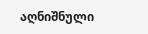აღნიშნული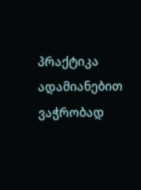პრაქტიკა ადამიანებით ვაჭრობად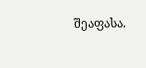შეაფასა.